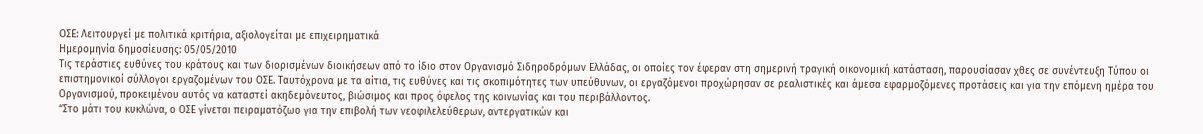ΟΣΕ: Λειτουργεί με πολιτικά κριτήρια, αξιολογείται με επιχειρηματικά
Ημερομηνία δημοσίευσης: 05/05/2010
Τις τεράστιες ευθύνες του κράτους και των διορισμένων διοικήσεων από το ίδιο στον Οργανισμό Σιδηροδρόμων Ελλάδας, οι οποίες τον έφεραν στη σημερινή τραγική οικονομική κατάσταση, παρουσίασαν χθες σε συνέντευξη Τύπου οι επιστημονικοί σύλλογοι εργαζομένων του ΟΣΕ. Ταυτόχρονα με τα αίτια, τις ευθύνες και τις σκοπιμότητες των υπεύθυνων, οι εργαζόμενοι προχώρησαν σε ρεαλιστικές και άμεσα εφαρμοζόμενες προτάσεις και για την επόμενη ημέρα του Οργανισμού, προκειμένου αυτός να καταστεί ακηδεμόνευτος, βιώσιμος και προς όφελος της κοινωνίας και του περιβάλλοντος.
“Στο μάτι του κυκλώνα, ο ΟΣΕ γίνεται πειραματόζωο για την επιβολή των νεοφιλελεύθερων, αντεργατικών και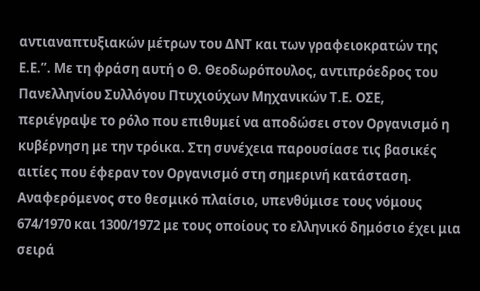αντιαναπτυξιακών μέτρων του ΔΝΤ και των γραφειοκρατών της Ε.Ε.”. Με τη φράση αυτή ο Θ. Θεοδωρόπουλος, αντιπρόεδρος του Πανελληνίου Συλλόγου Πτυχιούχων Μηχανικών Τ.Ε. ΟΣΕ, περιέγραψε το ρόλο που επιθυμεί να αποδώσει στον Οργανισμό η κυβέρνηση με την τρόικα. Στη συνέχεια παρουσίασε τις βασικές αιτίες που έφεραν τον Οργανισμό στη σημερινή κατάσταση. Αναφερόμενος στο θεσμικό πλαίσιο, υπενθύμισε τους νόμους 674/1970 και 1300/1972 με τους οποίους το ελληνικό δημόσιο έχει μια σειρά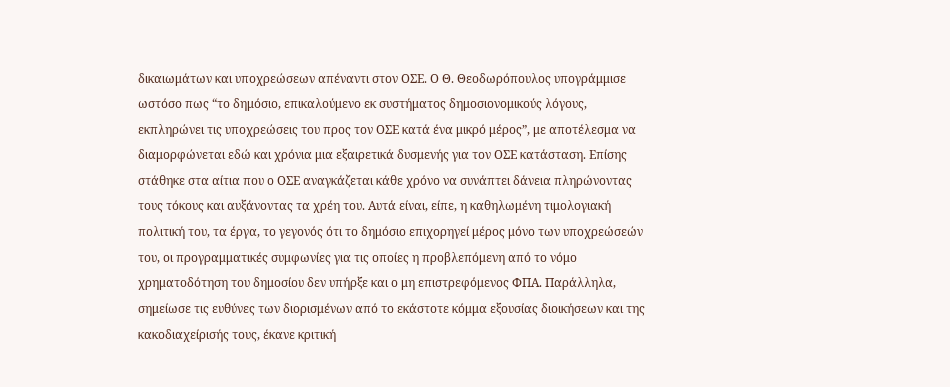δικαιωμάτων και υποχρεώσεων απέναντι στον ΟΣΕ. Ο Θ. Θεοδωρόπουλος υπογράμμισε ωστόσο πως “το δημόσιο, επικαλούμενο εκ συστήματος δημοσιονομικούς λόγους, εκπληρώνει τις υποχρεώσεις του προς τον ΟΣΕ κατά ένα μικρό μέρος”, με αποτέλεσμα να διαμορφώνεται εδώ και χρόνια μια εξαιρετικά δυσμενής για τον ΟΣΕ κατάσταση. Επίσης στάθηκε στα αίτια που ο ΟΣΕ αναγκάζεται κάθε χρόνο να συνάπτει δάνεια πληρώνοντας τους τόκους και αυξάνοντας τα χρέη του. Αυτά είναι, είπε, η καθηλωμένη τιμολογιακή πολιτική του, τα έργα, το γεγονός ότι το δημόσιο επιχορηγεί μέρος μόνο των υποχρεώσεών του, οι προγραμματικές συμφωνίες για τις οποίες η προβλεπόμενη από το νόμο χρηματοδότηση του δημοσίου δεν υπήρξε και ο μη επιστρεφόμενος ΦΠΑ. Παράλληλα, σημείωσε τις ευθύνες των διορισμένων από το εκάστοτε κόμμα εξουσίας διοικήσεων και της κακοδιαχείρισής τους, έκανε κριτική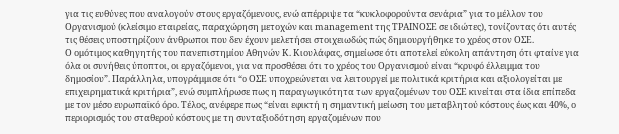για τις ευθύνες που αναλογούν στους εργαζόμενους, ενώ απέρριψε τα “κυκλοφορούντα σενάρια” για το μέλλον του Οργανισμού (κλείσιμο εταιρείας, παραχώρηση μετοχών και management της ΤΡΑΙΝΟΣΕ σε ιδιώτες), τονίζοντας ότι αυτές τις θέσεις υποστηρίζουν άνθρωποι που δεν έχουν μελετήσει στοιχειωδώς πώς δημιουργήθηκε το χρέος στον ΟΣΕ.
Ο ομότιμος καθηγητής του πανεπιστημίου Αθηνών Κ. Κιουλάφας, σημείωσε ότι αποτελεί εύκολη απάντηση ότι φταίνε για όλα οι συνήθεις ύποπτοι, οι εργαζόμενοι, για να προσθέσει ότι το χρέος του Οργανισμού είναι “κρυφό έλλειμμα του δημοσίου”. Παράλληλα, υπογράμμισε ότι “ο ΟΣΕ υποχρεώνεται να λειτουργεί με πολιτικά κριτήρια και αξιολογείται με επιχειρηματικά κριτήρια”, ενώ συμπλήρωσε πως η παραγωγικότητα των εργαζομένων του ΟΣΕ κινείται στα ίδια επίπεδα με τον μέσο ευρωπαϊκό όρο. Τέλος, ανέφερε πως “είναι εφικτή η σημαντική μείωση του μεταβλητού κόστους έως και 40%, ο περιορισμός του σταθερού κόστους με τη συνταξιοδότηση εργαζομένων που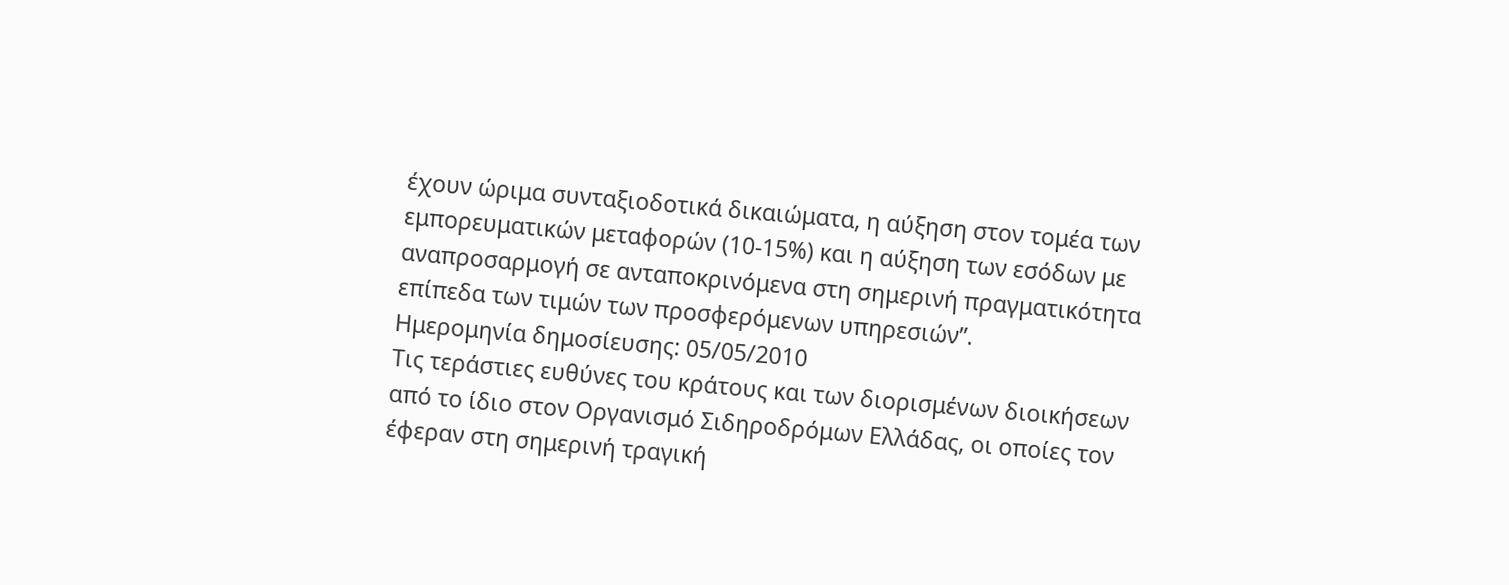έχουν ώριμα συνταξιοδοτικά δικαιώματα, η αύξηση στον τομέα των εμπορευματικών μεταφορών (10-15%) και η αύξηση των εσόδων με αναπροσαρμογή σε ανταποκρινόμενα στη σημερινή πραγματικότητα επίπεδα των τιμών των προσφερόμενων υπηρεσιών”.
Ημερομηνία δημοσίευσης: 05/05/2010
Τις τεράστιες ευθύνες του κράτους και των διορισμένων διοικήσεων από το ίδιο στον Οργανισμό Σιδηροδρόμων Ελλάδας, οι οποίες τον έφεραν στη σημερινή τραγική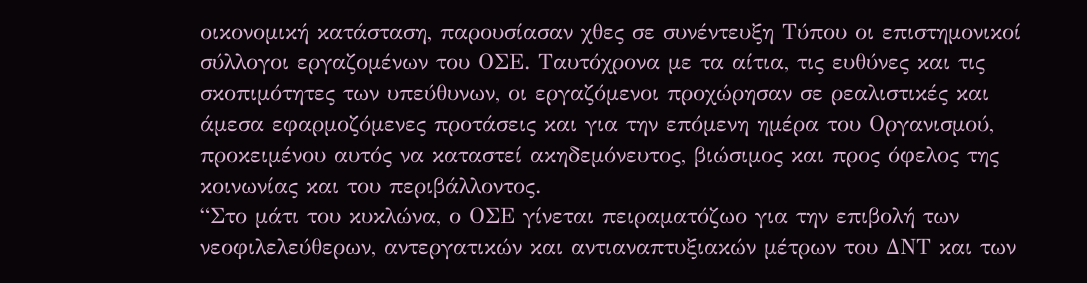οικονομική κατάσταση, παρουσίασαν χθες σε συνέντευξη Τύπου οι επιστημονικοί σύλλογοι εργαζομένων του ΟΣΕ. Ταυτόχρονα με τα αίτια, τις ευθύνες και τις σκοπιμότητες των υπεύθυνων, οι εργαζόμενοι προχώρησαν σε ρεαλιστικές και άμεσα εφαρμοζόμενες προτάσεις και για την επόμενη ημέρα του Οργανισμού, προκειμένου αυτός να καταστεί ακηδεμόνευτος, βιώσιμος και προς όφελος της κοινωνίας και του περιβάλλοντος.
“Στο μάτι του κυκλώνα, ο ΟΣΕ γίνεται πειραματόζωο για την επιβολή των νεοφιλελεύθερων, αντεργατικών και αντιαναπτυξιακών μέτρων του ΔΝΤ και των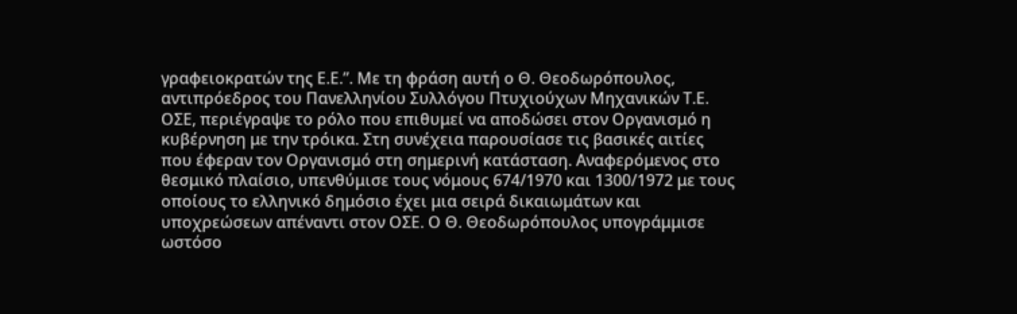γραφειοκρατών της Ε.Ε.”. Με τη φράση αυτή ο Θ. Θεοδωρόπουλος, αντιπρόεδρος του Πανελληνίου Συλλόγου Πτυχιούχων Μηχανικών Τ.Ε. ΟΣΕ, περιέγραψε το ρόλο που επιθυμεί να αποδώσει στον Οργανισμό η κυβέρνηση με την τρόικα. Στη συνέχεια παρουσίασε τις βασικές αιτίες που έφεραν τον Οργανισμό στη σημερινή κατάσταση. Αναφερόμενος στο θεσμικό πλαίσιο, υπενθύμισε τους νόμους 674/1970 και 1300/1972 με τους οποίους το ελληνικό δημόσιο έχει μια σειρά δικαιωμάτων και υποχρεώσεων απέναντι στον ΟΣΕ. Ο Θ. Θεοδωρόπουλος υπογράμμισε ωστόσο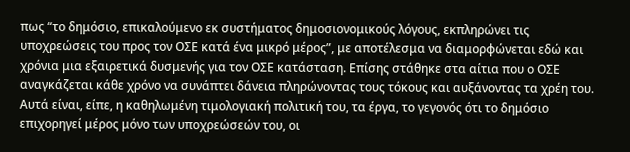πως “το δημόσιο, επικαλούμενο εκ συστήματος δημοσιονομικούς λόγους, εκπληρώνει τις υποχρεώσεις του προς τον ΟΣΕ κατά ένα μικρό μέρος”, με αποτέλεσμα να διαμορφώνεται εδώ και χρόνια μια εξαιρετικά δυσμενής για τον ΟΣΕ κατάσταση. Επίσης στάθηκε στα αίτια που ο ΟΣΕ αναγκάζεται κάθε χρόνο να συνάπτει δάνεια πληρώνοντας τους τόκους και αυξάνοντας τα χρέη του. Αυτά είναι, είπε, η καθηλωμένη τιμολογιακή πολιτική του, τα έργα, το γεγονός ότι το δημόσιο επιχορηγεί μέρος μόνο των υποχρεώσεών του, οι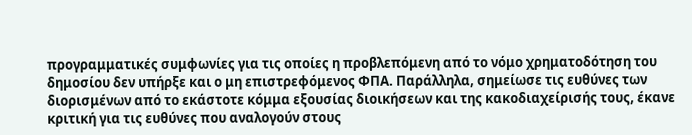προγραμματικές συμφωνίες για τις οποίες η προβλεπόμενη από το νόμο χρηματοδότηση του δημοσίου δεν υπήρξε και ο μη επιστρεφόμενος ΦΠΑ. Παράλληλα, σημείωσε τις ευθύνες των διορισμένων από το εκάστοτε κόμμα εξουσίας διοικήσεων και της κακοδιαχείρισής τους, έκανε κριτική για τις ευθύνες που αναλογούν στους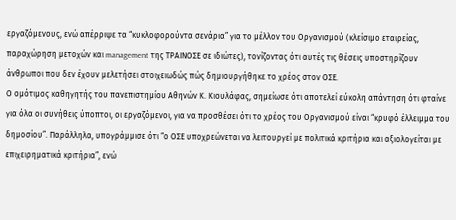εργαζόμενους, ενώ απέρριψε τα “κυκλοφορούντα σενάρια” για το μέλλον του Οργανισμού (κλείσιμο εταιρείας, παραχώρηση μετοχών και management της ΤΡΑΙΝΟΣΕ σε ιδιώτες), τονίζοντας ότι αυτές τις θέσεις υποστηρίζουν άνθρωποι που δεν έχουν μελετήσει στοιχειωδώς πώς δημιουργήθηκε το χρέος στον ΟΣΕ.
Ο ομότιμος καθηγητής του πανεπιστημίου Αθηνών Κ. Κιουλάφας, σημείωσε ότι αποτελεί εύκολη απάντηση ότι φταίνε για όλα οι συνήθεις ύποπτοι, οι εργαζόμενοι, για να προσθέσει ότι το χρέος του Οργανισμού είναι “κρυφό έλλειμμα του δημοσίου”. Παράλληλα, υπογράμμισε ότι “ο ΟΣΕ υποχρεώνεται να λειτουργεί με πολιτικά κριτήρια και αξιολογείται με επιχειρηματικά κριτήρια”, ενώ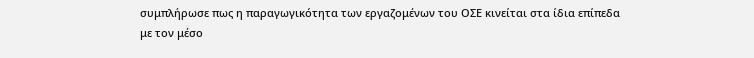συμπλήρωσε πως η παραγωγικότητα των εργαζομένων του ΟΣΕ κινείται στα ίδια επίπεδα με τον μέσο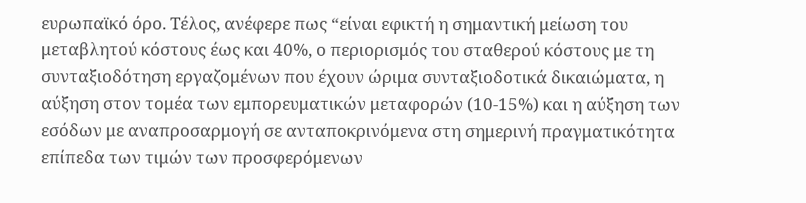ευρωπαϊκό όρο. Τέλος, ανέφερε πως “είναι εφικτή η σημαντική μείωση του μεταβλητού κόστους έως και 40%, ο περιορισμός του σταθερού κόστους με τη συνταξιοδότηση εργαζομένων που έχουν ώριμα συνταξιοδοτικά δικαιώματα, η αύξηση στον τομέα των εμπορευματικών μεταφορών (10-15%) και η αύξηση των εσόδων με αναπροσαρμογή σε ανταποκρινόμενα στη σημερινή πραγματικότητα επίπεδα των τιμών των προσφερόμενων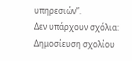υπηρεσιών”.
Δεν υπάρχουν σχόλια:
Δημοσίευση σχολίου